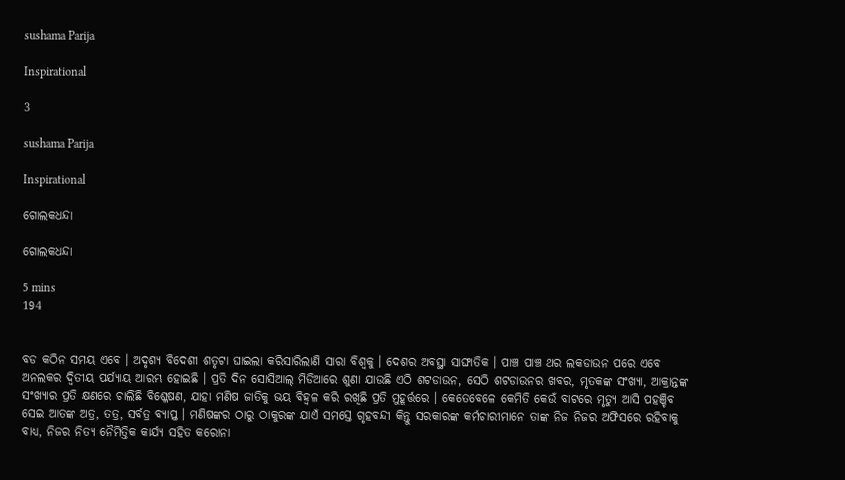sushama Parija

Inspirational

3

sushama Parija

Inspirational

ଗୋଲକଧନ୍ଦା

ଗୋଲକଧନ୍ଦା

5 mins
194


ବଡ କଠିନ ସମୟ ଏବେ । ଅଦୃଶ୍ୟ ବିଦେଶୀ ଶତୃଟା ଘାଇଲା କରିସାରିଲାଣି ସାରା ବିଶ୍ୱକୁ । ଦେଶର ଅବସ୍ଥା ସାଙ୍ଘାତିକ । ପାଞ୍ଚ ପାଞ୍ଚ ଥର ଲକଡାଉନ ପରେ ଏବେ ଅନଲକର ଦ୍ୱିତୀୟ ପର୍ଯ୍ୟାୟ ଆରମ୍ଭ ହୋଇଛି । ପ୍ରତି ଦିନ ସୋସିଆଲ୍ ମିଡିଆରେ ଶୁଣା ଯାଉଛି ଏଠି ଶଟଡାଉନ, ସେଠି ଶଟଡାଉନର ଖବର, ମୃତକଙ୍କ ସଂଖ୍ୟା, ଆକ୍ରାନ୍ତଙ୍କ ସଂଖ୍ୟାର ପ୍ରତି କ୍ଷଣରେ ଚାଲିଛି ବିଶ୍ଳେଷଣ, ଯାହା ମଣିଷ ଜାତିକୁ ଭୟ ବିହ୍ଵଳ କରି ରଖିଛି ପ୍ରତି ମୁହୂର୍ତ୍ତରେ । କେତେବେଳେ କେମିତି କେଉଁ ବାଟରେ ମୃତ୍ୟୁ ଆସି ପହଞ୍ଚିବ ସେଇ ଆତଙ୍କ ଅତ୍ର, ତତ୍ର, ସର୍ବତ୍ର ବ୍ୟାପ୍ତ । ମଣିଷଙ୍କର ଠାରୁ ଠାକୁରଙ୍କ ଯାଏଁ ସମସ୍ତେ ଗୃହବନ୍ଦୀ କିନ୍ତୁ ସରକାରଙ୍କ କର୍ମଚାରୀମାନେ ତାଙ୍କ ନିଜ ନିଜର ଅଫିସରେ ରହିବାକୁ ବାଧ୍ୟ, ନିଜର ନିତ୍ୟ ନୈମିତ୍ତିକ କାର୍ଯ୍ୟ ସହିତ କରୋନା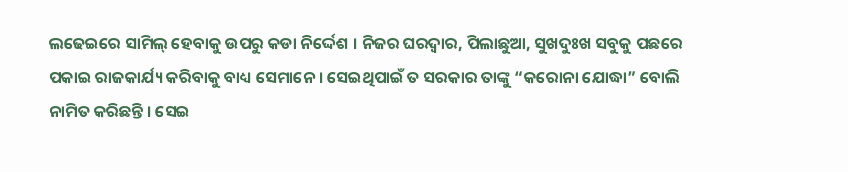ଲଢେଇରେ ସାମିଲ୍ ହେବାକୁ ଉପରୁ କଡା ନିର୍ଦ୍ଦେଶ । ନିଜର ଘରଦ୍ୱାର, ପିଲାଛୁଆ, ସୁଖଦୁଃଖ ସବୁକୁ ପଛରେ ପକାଇ ରାଜକାର୍ଯ୍ୟ କରିବାକୁ ବାଧ୍ୟ ସେମାନେ । ସେଇଥିପାଇଁ ତ ସରକାର ତାଙ୍କୁ “କରୋନା ଯୋଦ୍ଧା” ବୋଲି ନାମିତ କରିଛନ୍ତି । ସେଇ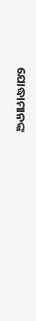ଯୋଦ୍ଧାମାନଙ୍କ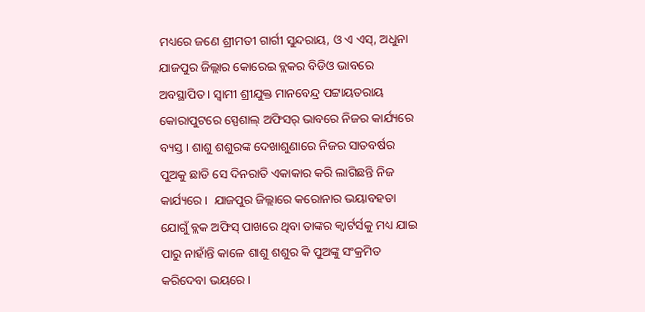ମଧ୍ୟରେ ଜଣେ ଶ୍ରୀମତୀ ଗାର୍ଗୀ ସୁନ୍ଦରାୟ, ଓ ଏ ଏସ୍, ଅଧୁନା ଯାଜପୁର ଜିଲ୍ଲାର କୋରେଇ ବ୍ଲକର ବିଡିଓ ଭାବରେ ଅବସ୍ଥାପିତ । ସ୍ୱାମୀ ଶ୍ରୀଯୁକ୍ତ ମାନବେନ୍ଦ୍ର ପଟ୍ଟାୟତରାୟ କୋରାପୁଟରେ ସ୍ପେଶାଲ୍ ଅଫିସର୍ ଭାବରେ ନିଜର କାର୍ଯ୍ୟରେ ବ୍ୟସ୍ତ । ଶାଶୁ ଶଶୁରଙ୍କ ଦେଖାଶୁଣାରେ ନିଜର ସାତବର୍ଷର ପୁଅକୁ ଛାଡି ସେ ଦିନରାତି ଏକାକାର କରି ଲାଗିଛନ୍ତି ନିଜ କାର୍ଯ୍ୟରେ ।  ଯାଜପୁର ଜିଲ୍ଲାରେ କରୋନାର ଭୟାବହତା ଯୋଗୁଁ ବ୍ଲକ ଅଫିସ୍ ପାଖରେ ଥିବା ତାଙ୍କର କ୍ୱାର୍ଟର୍ସକୁ ମଧ୍ୟ ଯାଇ ପାରୁ ନାହାଁନ୍ତି କାଳେ ଶାଶୁ ଶଶୁର କି ପୁଅଙ୍କୁ ସଂକ୍ରମିତ କରିଦେବା ଭୟରେ ।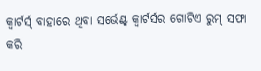କ୍ୱାର୍ଟର୍ସ୍ ବାହାରେ ଥିବା ସର୍ଭେଣ୍ଟ୍ କ୍ୱାର୍ଟର୍ସର ଗୋଟିଏ ରୁମ୍ ସଫା କରି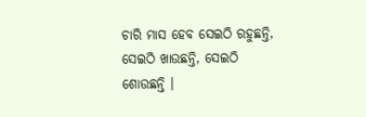ଚାରି ମାସ ହେବ ସେଇଠି ରହୁଛନ୍ତି, ସେଇଠି ଖାଉଛନ୍ତି, ସେଇଠି ଶୋଉଛନ୍ତି ।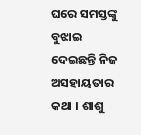ଘରେ ସମସ୍ତଙ୍କୁ ବୁଝାଇ ଦେଇଛନ୍ତି ନିଜ ଅସହାୟତାର କଥା । ଶାଶୁ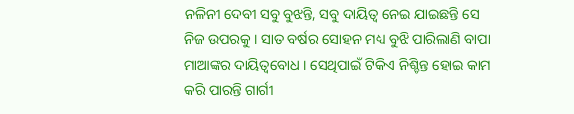ନଳିନୀ ଦେବୀ ସବୁ ବୁଝନ୍ତି, ସବୁ ଦାୟିତ୍ଵ ନେଇ ଯାଇଛନ୍ତି ସେ ନିଜ ଉପରକୁ । ସାତ ବର୍ଷର ସୋହନ ମଧ୍ୟ ବୁଝି ପାରିଲାଣି ବାପା ମାଆଙ୍କର ଦାୟିତ୍ଵବୋଧ । ସେଥିପାଇଁ ଟିକିଏ ନିଶ୍ଚିନ୍ତ ହୋଇ କାମ କରି ପାରନ୍ତି ଗାର୍ଗୀ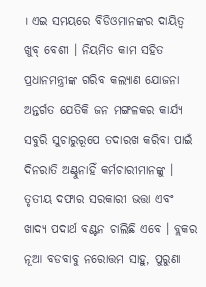। ଏଇ ସମୟରେ ବିଡିଓମାନଙ୍କର ଦାୟିତ୍ଵ ଖୁବ୍ ବେଶୀ । ନିୟମିତ କାମ ସହିତ ପ୍ରଧାନମନ୍ତ୍ରୀଙ୍କ ଗରିବ କଲ୍ୟାଣ ଯୋଜନା ଅନ୍ତର୍ଗତ ଯେତିକି ଜନ ମଙ୍ଗଳକର କାର୍ଯ୍ୟ ସବୁରି ସୁଚାରୁରୂପେ ତଦାରଖ କରିବା ପାଇଁ ଦିନରାତି ଅଣ୍ଟୁନାହିଁ କର୍ମଚାରୀମାନଙ୍କୁ । ତୃତୀୟ ଦଫାର ସରକାରୀ ଭତ୍ତା ଏବଂ ଖାଦ୍ୟ ପଦାର୍ଥ ବଣ୍ଟନ ଚାଲିଛି ଏବେ । ବ୍ଲକର ନୂଆ ବଡବାବୁ ନରୋତ୍ତମ ସାହୁ, ପୁରୁଣା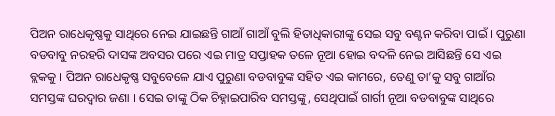ପିଅନ ରାଧେକୃଷ୍ଣକୁ ସାଥିରେ ନେଇ ଯାଇଛନ୍ତି ଗାଆଁ ଗାଆଁ ବୁଲି ହିତାଧିକାରୀଙ୍କୁ ସେଇ ସବୁ ବଣ୍ଟନ କରିବା ପାଇଁ । ପୁରୁଣା ବଡବାବୁ ନରହରି ଦାସଙ୍କ ଅବସର ପରେ ଏଇ ମାତ୍ର ସପ୍ତାହକ ତଳେ ନୂଆ ହୋଇ ବଦଳି ନେଇ ଆସିଛନ୍ତି ସେ ଏଇ ବ୍ଲକକୁ । ପିଅନ ରାଧେକୃଷ୍ଣ ସବୁବେଳେ ଯାଏ ପୁରୁଣା ବଡବାବୁଙ୍କ ସହିତ ଏଇ କାମରେ, ତେଣୁ ତା’କୁ ସବୁ ଗାଆଁର ସମସ୍ତଙ୍କ ଘରଦ୍ୱାର ଜଣା । ସେଇ ତାଙ୍କୁ ଠିକ ଚିହ୍ନାଇପାରିବ ସମସ୍ତଙ୍କୁ, ସେଥିପାଇଁ ଗାର୍ଗୀ ନୂଆ ବଡବାବୁଙ୍କ ସାଥିରେ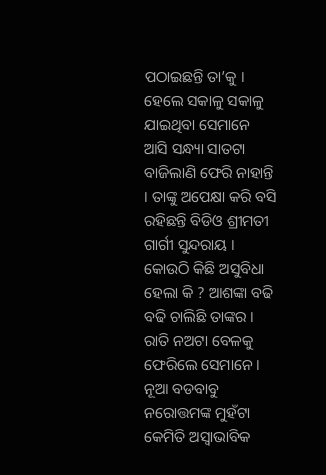ପଠାଇଛନ୍ତି ତା’କୁ । ହେଲେ ସକାଳୁ ସକାଳୁ ଯାଇଥିବା ସେମାନେ ଆସି ସନ୍ଧ୍ୟା ସାତଟା ବାଜିଲାଣି ଫେରି ନାହାନ୍ତି । ତାଙ୍କୁ ଅପେକ୍ଷା କରି ବସି ରହିଛନ୍ତି ବିଡିଓ ଶ୍ରୀମତୀ ଗାର୍ଗୀ ସୁନ୍ଦରାୟ । କୋଉଠି କିଛି ଅସୁବିଧା ହେଲା କି ? ଆଶଙ୍କା ବଢି ବଢି ଚାଲିଛି ତାଙ୍କର । ରାତି ନଅଟା ବେଳକୁ ଫେରିଲେ ସେମାନେ । ନୂଆ ବଡବାବୁ ନରୋତ୍ତମଙ୍କ ମୁହଁଟା କେମିତି ଅସ୍ଵାଭାବିକ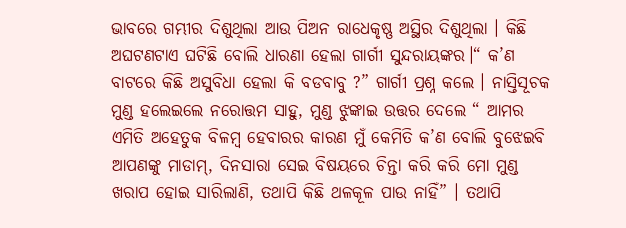ଭାବରେ ଗମ୍ଭୀର ଦିଶୁଥିଲା ଆଉ ପିଅନ ରାଧେକୃଷ୍ଣ ଅସ୍ଥିର ଦିଶୁଥିଲା । କିଛି ଅଘଟଣଟାଏ ଘଟିଛି ବୋଲି ଧାରଣା ହେଲା ଗାର୍ଗୀ ସୁନ୍ଦରାୟଙ୍କର।“ କ’ଣ ବାଟରେ କିଛି ଅସୁବିଧା ହେଲା କି ବଡବାବୁ ?” ଗାର୍ଗୀ ପ୍ରଶ୍ନ କଲେ । ନାସ୍ତିସୂଚକ ମୁଣ୍ଡ ହଲେଇଲେ ନରୋତ୍ତମ ସାହୁ, ମୁଣ୍ଡ ଝୁଙ୍କାଇ ଉତ୍ତର ଦେଲେ “ ଆମର ଏମିତି ଅହେତୁକ ବିଳମ୍ବ ହେବାରର କାରଣ ମୁଁ କେମିତି କ’ଣ ବୋଲି ବୁଝେଇବି ଆପଣଙ୍କୁ ମାଡାମ୍, ଦିନସାରା ସେଇ ବିଷୟରେ ଚିନ୍ତା କରି କରି ମୋ ମୁଣ୍ଡ ଖରାପ ହୋଇ ସାରିଲାଣି, ତଥାପି କିଛି ଥଳକୂଳ ପାଉ ନାହିଁ” । ତଥାପି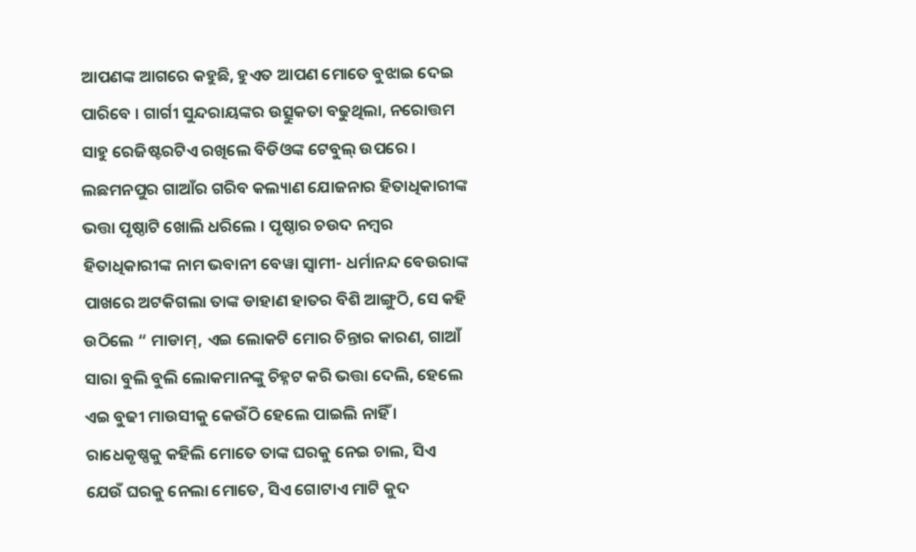ଆପଣଙ୍କ ଆଗରେ କହୁଛି, ହୁଏତ ଆପଣ ମୋତେ ବୁଝାଇ ଦେଇ ପାରିବେ । ଗାର୍ଗୀ ସୁନ୍ଦରାୟଙ୍କର ଉତ୍ସୁକତା ବଢୁଥିଲା, ନରୋତ୍ତମ ସାହୁ ରେଜିଷ୍ଟରଟିଏ ରଖିଲେ ବିଡିଓଙ୍କ ଟେବୁଲ୍ ଉପରେ । ଲଛମନପୁର ଗାଆଁର ଗରିବ କଲ୍ୟାଣ ଯୋଜନାର ହିତାଧିକାରୀଙ୍କ ଭତ୍ତା ପୃଷ୍ଠାଟି ଖୋଲି ଧରିଲେ । ପୃଷ୍ଠାର ଚଉଦ ନମ୍ବର ହିତାଧିକାରୀଙ୍କ ନାମ ଭବାନୀ ବେୱା ସ୍ୱାମୀ- ଧର୍ମାନନ୍ଦ ବେଉରାଙ୍କ ପାଖରେ ଅଟକିଗଲା ତାଙ୍କ ଡାହାଣ ହାତର ବିଶି ଆଙ୍ଗୁଠି, ସେ କହି ଉଠିଲେ “ ମାଡାମ୍, ଏଇ ଲୋକଟି ମୋର ଚିନ୍ତାର କାରଣ, ଗାଆଁ ସାରା ବୁଲି ବୁଲି ଲୋକମାନଙ୍କୁ ଚିହ୍ନଟ କରି ଭତ୍ତା ଦେଲି, ହେଲେ ଏଇ ବୁଢୀ ମାଉସୀକୁ କେଉଁଠି ହେଲେ ପାଇଲି ନାହିଁ । ରାଧେକୃଷ୍ଣକୁ କହିଲି ମୋତେ ତାଙ୍କ ଘରକୁ ନେଇ ଚାଲ, ସିଏ ଯେଉଁ ଘରକୁ ନେଲା ମୋତେ, ସିଏ ଗୋଟାଏ ମାଟି କୁଦ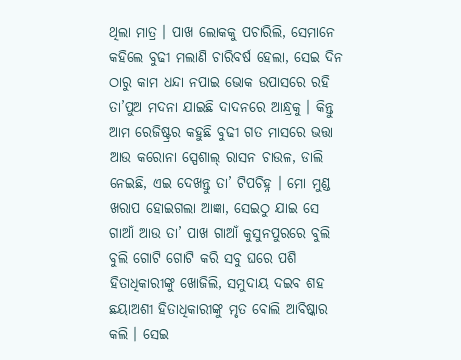ଥିଲା ମାତ୍ର । ପାଖ ଲୋକକୁ ପଚାରିଲି, ସେମାନେ କହିଲେ ବୁଢୀ ମଲାଣି ଚାରିବର୍ଷ ହେଲା, ସେଇ ଦିନ ଠାରୁ କାମ ଧନ୍ଦା ନପାଇ ଭୋକ ଉପାସରେ ରହି ତା’ପୁଅ ମଦନା ଯାଇଛି ଦାଦନରେ ଆନ୍ଧ୍ରକୁ । କିନ୍ତୁ ଆମ ରେଜିଷ୍ଟ୍ରର କହୁଛି ବୁଢୀ ଗତ ମାସରେ ଭତ୍ତା ଆଉ କରୋନା ସ୍ପେଶାଲ୍ ରାସନ ଚାଉଳ, ଡାଲି ନେଇଛି, ଏଇ ଦେଖନ୍ତୁ ତା’ ଟିପଚିହ୍ନ । ମୋ ମୁଣ୍ଡ ଖରାପ ହୋଇଗଲା ଆଜ୍ଞା, ସେଇଠୁ ଯାଇ ସେ ଗାଆଁ ଆଉ ତା’ ପାଖ ଗାଆଁ କୁସୁନପୁରରେ ବୁଲି ବୁଲି ଗୋଟି ଗୋଟି କରି ସବୁ ଘରେ ପଶି ହିତାଧିକାରୀଙ୍କୁ ଖୋଜିଲି, ସମୁଦାୟ ଦଇବ ଶହ ଛୟାଅଶୀ ହିତାଧିକାରୀଙ୍କୁ ମୃତ ବୋଲି ଆବିଷ୍କାର କଲି । ସେଇ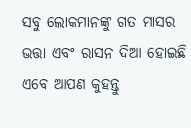ସବୁ ଲୋକମାନଙ୍କୁ ଗତ ମାସର ଭତ୍ତା ଏବଂ ରାସନ ଦିଆ ହୋଇଛି ଏବେ ଆପଣ କୁହନ୍ତୁ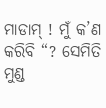ମାଡାମ୍ ! ମୁଁ କ’ଣ କରିବି “? ସେମିତି ମୁଣ୍ଡ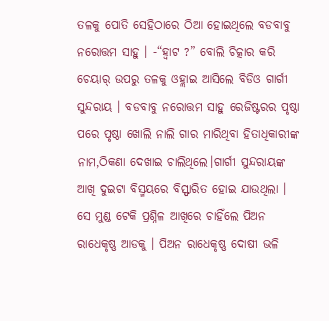ତଳକୁ ପୋତି ସେହିଠାରେ ଠିଆ ହୋଇଥିଲେ ବଡବାବୁ ନରୋତ୍ତମ ସାହୁ । -“ହ୍ୱାଟ ?” ବୋଲି ଚିତ୍କାର କରି ଚେୟାର୍ ଉପରୁ ତଳକୁ ଓହ୍ଲାଇ ଆସିଲେ ବିଡିଓ ଗାର୍ଗୀ ସୁନ୍ଦରାୟ । ବଡବାବୁ ନରୋତ୍ତମ ସାହୁ ରେଜିଷ୍ଟରର ପୃଷ୍ଠା ପରେ ପୃଷ୍ଠା ଖୋଲି ନାଲି ଗାର ମାରିଥିବା ହିତାଧିକାରୀଙ୍କ ନାମ,ଠିକଣା ଦେଖାଇ ଚାଲିଥିଲେ।ଗାର୍ଗୀ ସୁନ୍ଦରାୟଙ୍କ ଆଖି ଦୁଇଟା ବିସ୍ମୟରେ ବିସ୍ଫାରିତ ହୋଇ ଯାଉଥିଲା । ସେ ମୁଣ୍ଡ ଟେକି ପ୍ରଶ୍ନିଳ ଆଖିରେ ଚାହିଁଲେ ପିଅନ ରାଧେକୃଷ୍ଣ ଆଡକୁ । ପିଅନ ରାଧେକୃଷ୍ଣ ଦୋଷୀ ଭଳି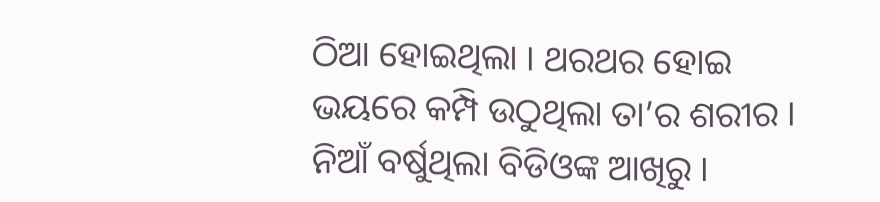ଠିଆ ହୋଇଥିଲା । ଥରଥର ହୋଇ ଭୟରେ କମ୍ପି ଉଠୁଥିଲା ତା’ର ଶରୀର । ନିଆଁ ବର୍ଷୁଥିଲା ବିଡିଓଙ୍କ ଆଖିରୁ ।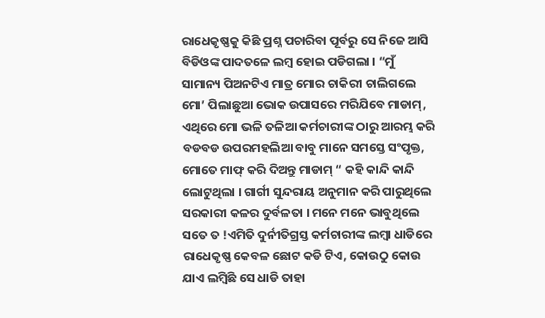ରାଧେକୃଷ୍ଣକୁ କିଛି ପ୍ରଶ୍ନ ପଚାରିବା ପୂର୍ବରୁ ସେ ନିଜେ ଆସି ବିଡିଓଙ୍କ ପାଦତଳେ ଲମ୍ବ ହୋଇ ପଡିଗଲା । “ମୁଁ ସାମାନ୍ୟ ପିଅନଟିଏ ମାତ୍ର ମୋର ଚାକିରୀ ଚାଲିଗଲେ ମୋ’ ପିଲାଛୁଆ ଭୋକ ଉପାସରେ ମରିଯିବେ ମାଡାମ୍, ଏଥିରେ ମୋ ଭଳି ତଳିଆ କର୍ମଚାରୀଙ୍କ ଠାରୁ ଆରମ୍ଭ କରି ବଡବଡ ଉପରମହଲିଆ ବାବୁ ମାନେ ସମସ୍ତେ ସଂପୃକ୍ତ, ମୋତେ ମାଫ୍ କରି ଦିଅନ୍ତୁ ମାଡାମ୍ “ କହି କାନ୍ଦି କାନ୍ଦି ଲୋଟୁଥିଲା । ଗାର୍ଗୀ ସୁନ୍ଦରାୟ ଅନୁମାନ କରି ପାରୁଥିଲେ ସରକାରୀ କଳର ଦୁର୍ବଳତା । ମନେ ମନେ ଭାବୁଥିଲେ ସତେ ତ !ଏମିତି ଦୁର୍ନୀତିଗ୍ରସ୍ତ କର୍ମଚାରୀଙ୍କ ଲମ୍ବା ଧାଡିରେ ରାଧେକୃଷ୍ଣ କେବଳ ଛୋଟ କଡି ଟିଏ, କୋଉଠୁ କୋଉ ଯାଏ ଲମ୍ବିଛି ସେ ଧାଡି ତାହା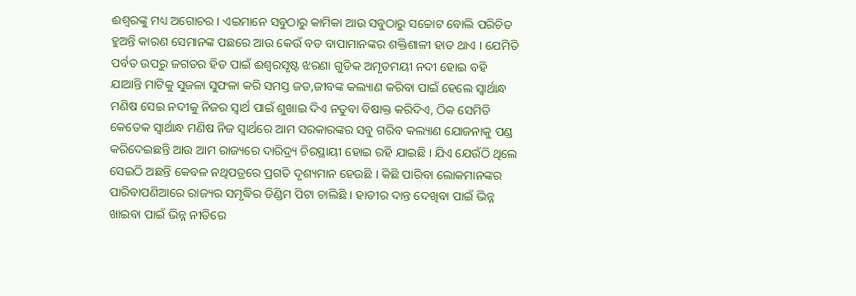ଈଶ୍ୱରଙ୍କୁ ମଧ୍ୟ ଅଗୋଚର । ଏଇମାନେ ସବୁଠାରୁ କାମିକା ଆଉ ସବୁଠାରୁ ସଚ୍ଚୋଟ ବୋଲି ପରିଚିତ ହୁଅନ୍ତି କାରଣ ସେମାନଙ୍କ ପଛରେ ଆଉ କେଉଁ ବଡ ବାପାମାନଙ୍କର ଶକ୍ତିଶାଳୀ ହାତ ଥାଏ । ଯେମିତି ପର୍ବତ ଉପରୁ ଜଗତର ହିତ ପାଇଁ ଈଶ୍ୱରସୃଷ୍ଟ ଝରଣା ଗୁଡିକ ଅମୃତମୟୀ ନଦୀ ହୋଇ ବହି ଯାଆନ୍ତି ମାଟିକୁ ସୁଜଳା ସୁଫଳା କରି ସମସ୍ତ ଜଡ,ଜୀବଙ୍କ କଲ୍ୟାଣ କରିବା ପାଇଁ ହେଲେ ସ୍ଵାର୍ଥାନ୍ଧ ମଣିଷ ସେଇ ନଦୀକୁ ନିଜର ସ୍ୱାର୍ଥ ପାଇଁ ଶୁଖାଇ ଦିଏ ନତୁବା ବିଷାକ୍ତ କରିଦିଏ, ଠିକ ସେମିତି କେତେକ ସ୍ଵାର୍ଥାନ୍ଧ ମଣିଷ ନିଜ ସ୍ୱାର୍ଥରେ ଆମ ସରକାରଙ୍କର ସବୁ ଗରିବ କଲ୍ୟାଣ ଯୋଜନାକୁ ପଣ୍ଡ କରିଦେଇଛନ୍ତି ଆଉ ଆମ ରାଜ୍ୟରେ ଦାରିଦ୍ର୍ୟ ଚିରସ୍ଥାୟୀ ହୋଇ ରହି ଯାଇଛି । ଯିଏ ଯେଉଁଠି ଥିଲେ ସେଇଠି ଅଛନ୍ତି କେବଳ ନଥିପତ୍ରରେ ପ୍ରଗତି ଦୃଶ୍ୟମାନ ହେଉଛି । କିଛି ପାରିବା ଲୋକମାନଙ୍କର ପାରିବାପଣିଆରେ ରାଜ୍ୟର ସମୃଦ୍ଧିର ଡିଣ୍ଡିମ ପିଟା ଚାଲିଛି । ହାତୀର ଦାନ୍ତ ଦେଖିବା ପାଇଁ ଭିନ୍ନ ଖାଇବା ପାଇଁ ଭିନ୍ନ ନୀତିରେ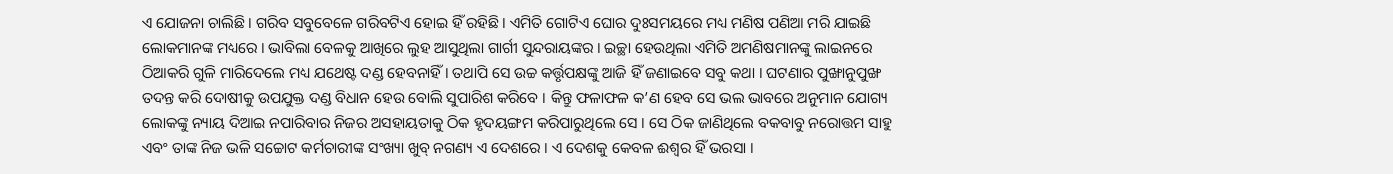ଏ ଯୋଜନା ଚାଲିଛି । ଗରିବ ସବୁବେଳେ ଗରିବଟିଏ ହୋଇ ହିଁ ରହିଛି । ଏମିତି ଗୋଟିଏ ଘୋର ଦୁଃସମୟରେ ମଧ୍ୟ ମଣିଷ ପଣିଆ ମରି ଯାଇଛି ଲୋକମାନଙ୍କ ମଧ୍ୟରେ । ଭାବିଲା ବେଳକୁ ଆଖିରେ ଲୁହ ଆସୁଥିଲା ଗାର୍ଗୀ ସୁନ୍ଦରାୟଙ୍କର । ଇଚ୍ଛା ହେଉଥିଲା ଏମିତି ଅମଣିଷମାନଙ୍କୁ ଲାଇନରେ ଠିଆକରି ଗୁଳି ମାରିଦେଲେ ମଧ୍ୟ ଯଥେଷ୍ଟ ଦଣ୍ଡ ହେବନାହିଁ । ତଥାପି ସେ ଉଚ୍ଚ କର୍ତ୍ତୃପକ୍ଷଙ୍କୁ ଆଜି ହିଁ ଜଣାଇବେ ସବୁ କଥା । ଘଟଣାର ପୁଙ୍ଖାନୁପୁଙ୍ଖ ତଦନ୍ତ କରି ଦୋଷୀକୁ ଉପଯୁକ୍ତ ଦଣ୍ଡ ବିଧାନ ହେଉ ବୋଲି ସୁପାରିଶ କରିବେ । କିନ୍ତୁ ଫଳାଫଳ କ’ଣ ହେବ ସେ ଭଲ ଭାବରେ ଅନୁମାନ ଯୋଗ୍ୟ ଲୋକଙ୍କୁ ନ୍ୟାୟ ଦିଆଇ ନପାରିବାର ନିଜର ଅସହାୟତାକୁ ଠିକ ହୃଦୟଙ୍ଗମ କରିପାରୁଥିଲେ ସେ । ସେ ଠିକ ଜାଣିଥିଲେ ବକବାବୁ ନରୋତ୍ତମ ସାହୁ ଏବଂ ତାଙ୍କ ନିଜ ଭଳି ସଚ୍ଚୋଟ କର୍ମଚାରୀଙ୍କ ସଂଖ୍ୟା ଖୁବ୍ ନଗଣ୍ୟ ଏ ଦେଶରେ । ଏ ଦେଶକୁ କେବଳ ଈଶ୍ୱର ହିଁ ଭରସା ।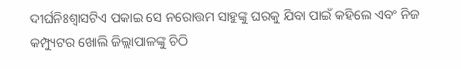ଦୀର୍ଘନିଃଶ୍ୱାସଟିଏ ପକାଇ ସେ ନରୋତ୍ତମ ସାହୁଙ୍କୁ ଘରକୁ ଯିବା ପାଇଁ କହିଲେ ଏବଂ ନିଜ କମ୍ପ୍ୟୁଟର ଖୋଲି ଜିଲ୍ଲାପାଳଙ୍କୁ ଚିଠି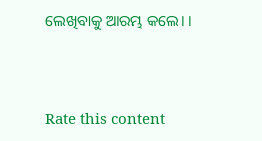ଲେଖିବାକୁ ଆରମ୍ଭ କଲେ। ।



Rate this content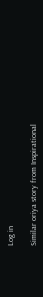Log in

Similar oriya story from Inspirational